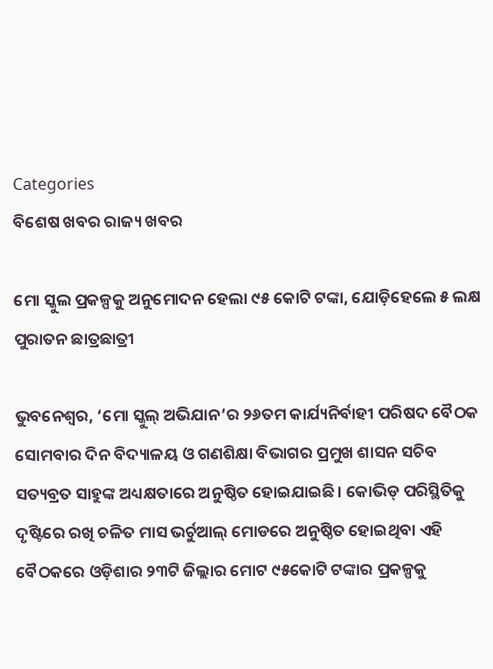Categories
ବିଶେଷ ଖବର ରାଜ୍ୟ ଖବର

ମୋ ସ୍କୁଲ ପ୍ରକଳ୍ପକୁ ଅନୁମୋଦନ ହେଲା ୯୫ କୋଟି ଟଙ୍କା, ଯୋଡ଼ିହେଲେ ୫ ଲକ୍ଷ ପୁରାତନ ଛାତ୍ରଛାତ୍ରୀ

ଭୁବନେଶ୍ୱର, ‘ମୋ ସ୍କୁଲ୍ ଅଭିଯାନ’ର ୨୬ତମ କାର୍ଯ୍ୟନିର୍ବାହୀ ପରିଷଦ ବୈଠକ ସୋମବାର ଦିନ ବିଦ୍ୟାଳୟ ଓ ଗଣଶିକ୍ଷା ବିଭାଗର ପ୍ରମୁଖ ଶାସନ ସଚିବ ସତ୍ୟବ୍ରତ ସାହୁଙ୍କ ଅଧ୍ୟକ୍ଷତାରେ ଅନୁଷ୍ଠିତ ହୋଇଯାଇଛି । କୋଭିଡ୍ ପରିସ୍ଥିତିକୁ ଦୃଷ୍ଟିରେ ରଖି ଚଳିତ ମାସ ଭର୍ଚୁଆଲ୍ ମୋଡରେ ଅନୁଷ୍ଠିତ ହୋଇଥିବା ଏହି ବୈଠକରେ ଓଡ଼ିଶାର ୨୩ଟି ଜିଲ୍ଲାର ମୋଟ ୯୫କୋଟି ଟଙ୍କାର ପ୍ରକଳ୍ପକୁ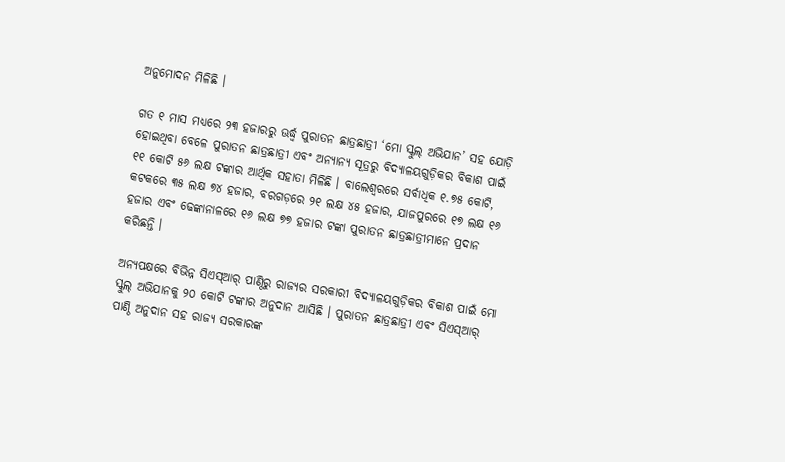ଅନୁମୋଦନ ମିଳିଛି ।

ଗତ ୧ ମାସ ମଧ୍ୟରେ ୨୩ ହଜାରରୁ ଊର୍ଦ୍ଧ୍ୱ ପୁରାତନ ଛାତ୍ରଛାତ୍ରୀ ‘ମୋ ସ୍କୁଲ୍ ଅଭିଯାନ’ ସହ ଯୋଡ଼ି ହୋଇଥିବା ବେଳେ ପୁରାତନ ଛାତ୍ରଛାତ୍ରୀ ଏବଂ ଅନ୍ୟାନ୍ୟ ସୂତ୍ରରୁ ବିଦ୍ୟାଳୟଗୁଡ଼ିକର ବିକାଶ ପାଇଁ ୧୧ କୋଟି ୫୬ ଲକ୍ଷ ଟଙ୍କାର ଆର୍ଥିକ ସହାତା ମିଳିଛି । ବାଲେଶ୍ୱରରେ ସର୍ବାଧିକ ୧.୭୫ କୋଟି, କଟକରେ ୩୫ ଲକ୍ଷ ୭୪ ହଜାର, ବରଗଡ଼ରେ ୨୧ ଲକ୍ଷ ୪୫ ହଜାର, ଯାଜପୁରରେ ୧୭ ଲକ୍ଷ ୧୬ ହଜାର ଏବଂ ଢେଙ୍କାନାଳରେ ୧୬ ଲକ୍ଷ ୭୭ ହଜାର ଟଙ୍କା ପୁରାତନ ଛାତ୍ରଛାତ୍ରୀମାନେ ପ୍ରଦାନ କରିଛନ୍ତି ।

ଅନ୍ୟପକ୍ଷରେ ବିଭିନ୍ନ ସିଏସ୍ଆର୍ ପାଣ୍ଠିରୁ ରାଜ୍ୟର ସରକାରୀ ବିଦ୍ୟାଳୟଗୁଡ଼ିକର ବିକାଶ ପାଇଁ ମୋ ସ୍କୁଲ୍ ଅଭିଯାନକୁ ୨୦ କୋଟି ଟଙ୍କାର ଅନୁଦାନ ଆସିଛି । ପୁରାତନ ଛାତ୍ରଛାତ୍ରୀ ଏବଂ ସିଏସ୍ଆର୍ ପାଣ୍ଠି ଅନୁଦାନ ସହ ରାଜ୍ୟ ସରକାରଙ୍କ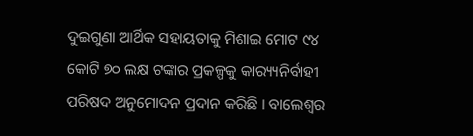ଦୁଇଗୁଣା ଆର୍ଥିକ ସହାୟତାକୁ ମିଶାଇ ମୋଟ ୯୪ କୋଟି ୭୦ ଲକ୍ଷ ଟଙ୍କାର ପ୍ରକଳ୍ପକୁ କାର‌୍ୟ୍ୟନିର୍ବାହୀ ପରିଷଦ ଅନୁମୋଦନ ପ୍ରଦାନ କରିଛି । ବାଲେଶ୍ୱର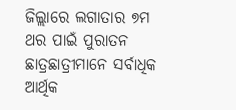ଜିଲ୍ଲାରେ ଲଗାତାର ୭ମ ଥର ପାଇଁ ପୁରାତନ ଛାତ୍ରଛାତ୍ରୀମାନେ ସର୍ବାଧିକ ଆର୍ଥିକ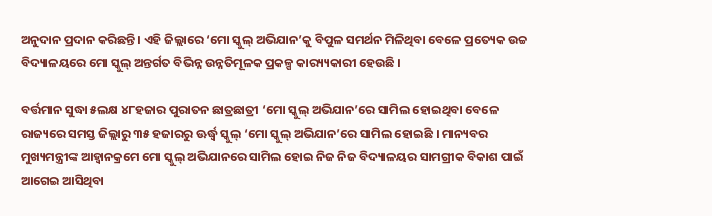ଅନୁଦାନ ପ୍ରଦାନ କରିଛନ୍ତି । ଏହି ଜିଲ୍ଲାରେ ‘ମୋ ସ୍କୁଲ୍ ଅଭିଯାନ’କୁ ବିପୁଳ ସମର୍ଥନ ମିଳିଥିବା ବେଳେ ପ୍ରତ୍ୟେକ ଉଚ୍ଚ ବିଦ୍ୟାଳୟରେ ମୋ ସ୍କୁଲ୍ ଅନ୍ତର୍ଗତ ବିଭିନ୍ନ ଉନ୍ନତିମୂଳକ ପ୍ରକଳ୍ପ କାର‌୍ୟ୍ୟକାରୀ ହେଉଛି ।

ବର୍ତ୍ତମାନ ସୁଦ୍ଧା ୫ଲକ୍ଷ ୪୮ହଜାର ପୁରାତନ ଛାତ୍ରଛାତ୍ରୀ ‘ମୋ ସ୍କୁଲ୍ ଅଭିଯାନ’ରେ ସାମିଲ ହୋଇଥିବା ବେଳେ ରାଜ୍ୟରେ ସମସ୍ତ ଜିଲ୍ଲାରୁ ୩୫ ହଜାରରୁ ଊର୍ଦ୍ଧ୍ୱ ସ୍କୁଲ୍ ‘ମୋ ସ୍କୁଲ୍ ଅଭିଯାନ’ରେ ସାମିଲ ହୋଇଛି । ମାନ୍ୟବର ମୁଖ୍ୟମନ୍ତ୍ରୀଙ୍କ ଆହ୍ୱାନକ୍ରମେ ମୋ ସ୍କୁଲ୍ ଅଭିଯାନରେ ସାମିଲ ହୋଇ ନିଜ ନିଜ ବିଦ୍ୟାଳୟର ସାମଗ୍ରୀକ ବିକାଶ ପାଇଁ ଆଗେଇ ଆସିଥିବା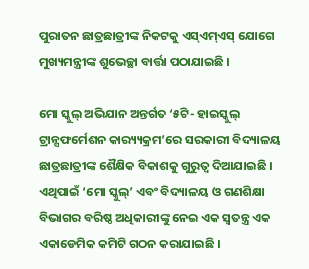ପୁରାତନ ଛାତ୍ରଛାତ୍ରୀଙ୍କ ନିକଟକୁ ଏସ୍ଏମ୍ଏସ୍ ଯୋଗେ ମୁଖ୍ୟମନ୍ତ୍ରୀଙ୍କ ଶୁଭେଚ୍ଛା ବାର୍ତ୍ତା ପଠାଯାଇଛି ।

ମୋ ସ୍କୁଲ୍ ଅଭିଯାନ ଅନ୍ତର୍ଗତ ‘୫ଟି- ହାଇସ୍କୁଲ୍ ଟ୍ରାନ୍ସଫର୍ମେଶନ କାର‌୍ୟ୍ୟକ୍ରମ’ରେ ସରକାରୀ ବିଦ୍ୟାଳୟ ଛାତ୍ରଛାତ୍ରୀଙ୍କ ଶୈକ୍ଷିକ ବିକାଶକୁ ଗୁରୁତ୍ୱ ଦିଆଯାଇଛି । ଏଥିପାଇଁ ‘ମୋ ସ୍କୁଲ୍’ ଏବଂ ବିଦ୍ୟାଳୟ ଓ ଗଣଶିକ୍ଷା ବିଭାଗର ବରିଷ୍ଠ ଅଧିକାରୀଙ୍କୁ ନେଇ ଏକ ସ୍ୱତନ୍ତ୍ର ଏକ ଏକାଡେମିକ କମିଟି ଗଠନ କରାଯାଇଛି ।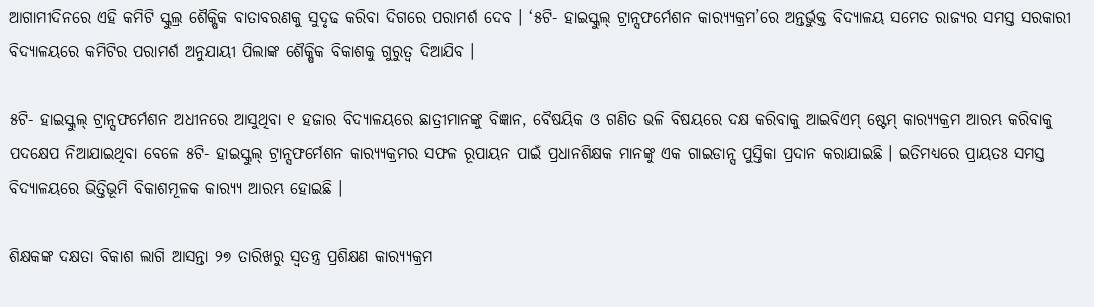ଆଗାମୀଦିନରେ ଏହି କମିଟି ସ୍କୁଲ୍ର ଶୈକ୍ଷିକ ବାତାବରଣକୁ ସୁଦୃଢ କରିବା ଦିଗରେ ପରାମର୍ଶ ଦେବ । ‘୫ଟି- ହାଇସ୍କୁଲ୍ ଟ୍ରାନ୍ସଫର୍ମେଶନ କାର‌୍ୟ୍ୟକ୍ରମ’ରେ ଅନ୍ତର୍ଭୁକ୍ତ ବିଦ୍ୟାଳୟ ସମେତ ରାଜ୍ୟର ସମସ୍ତ ସରକାରୀ ବିଦ୍ୟାଳୟରେ କମିଟିର ପରାମର୍ଶ ଅନୁଯାୟୀ ପିଲାଙ୍କ ଶୈକ୍ଷିକ ବିକାଶକୁ ଗୁରୁତ୍ୱ ଦିଆଯିବ ।

୫ଟି- ହାଇସ୍କୁଲ୍ ଟ୍ରାନ୍ସଫର୍ମେଶନ ଅଧୀନରେ ଆସୁଥିବା ୧ ହଜାର ବିଦ୍ୟାଳୟରେ ଛାତ୍ରୀମାନଙ୍କୁ ବିଜ୍ଞାନ, ବୈଷୟିକ ଓ ଗଣିତ ଭଳି ବିଷୟରେ ଦକ୍ଷ କରିବାକୁ ଆଇବିଏମ୍ ଷ୍ଟେମ୍ କାର‌୍ୟ୍ୟକ୍ରମ ଆରମ୍ଭ କରିବାକୁ ପଦକ୍ଷେପ ନିଆଯାଇଥିବା ବେଳେ ୫ଟି- ହାଇସ୍କୁଲ୍ ଟ୍ରାନ୍ସଫର୍ମେଶନ କାର‌୍ୟ୍ୟକ୍ରମର ସଫଳ ରୂପାୟନ ପାଇଁ ପ୍ରଧାନଶିକ୍ଷକ ମାନଙ୍କୁ ଏକ ଗାଇଡାନ୍ସ ପୁସ୍ତିକା ପ୍ରଦାନ କରାଯାଇଛି । ଇତିମଧ୍ୟରେ ପ୍ରାୟତଃ ସମସ୍ତ ବିଦ୍ୟାଳୟରେ ଭିତ୍ତିଭୂମି ବିକାଶମୂଳକ କାର‌୍ୟ୍ୟ ଆରମ୍ଭ ହୋଇଛି ।

ଶିକ୍ଷକଙ୍କ ଦକ୍ଷତା ବିକାଶ ଲାଗି ଆସନ୍ତା ୨୭ ତାରିଖରୁ ସ୍ୱତନ୍ତ୍ର ପ୍ରଶିକ୍ଷଣ କାର‌୍ୟ୍ୟକ୍ରମ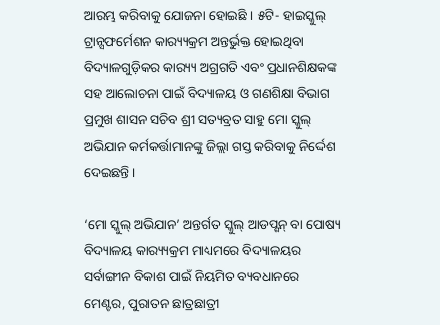ଆରମ୍ଭ କରିବାକୁ ଯୋଜନା ହୋଇଛି । ୫ଟି- ହାଇସ୍କୁଲ୍ ଟ୍ରାନ୍ସଫର୍ମେଶନ କାର‌୍ୟ୍ୟକ୍ରମ ଅନ୍ତର୍ଭୁକ୍ତ ହୋଇଥିବା ବିଦ୍ୟାଳଗୁଡ଼ିକର କାର‌୍ୟ୍ୟ ଅଗ୍ରଗତି ଏବଂ ପ୍ରଧାନଶିକ୍ଷକଙ୍କ ସହ ଆଲୋଚନା ପାଇଁ ବିଦ୍ୟାଳୟ ଓ ଗଣଶିକ୍ଷା ବିଭାଗ ପ୍ରମୁଖ ଶାସନ ସଚିବ ଶ୍ରୀ ସତ୍ୟବ୍ରତ ସାହୁ ମୋ ସ୍କୁଲ୍ ଅଭିଯାନ କର୍ମକର୍ତ୍ତାମାନଙ୍କୁ ଜିଲ୍ଲା ଗସ୍ତ କରିବାକୁ ନିର୍ଦ୍ଦେଶ ଦେଇଛନ୍ତି ।

‘ମୋ ସ୍କୁଲ୍ ଅଭିଯାନ’ ଅନ୍ତର୍ଗତ ସ୍କୁଲ୍ ଆଡପ୍ଶନ୍ ବା ପୋଷ୍ୟ ବିଦ୍ୟାଳୟ କାର‌୍ୟ୍ୟକ୍ରମ ମାଧ୍ୟମରେ ବିଦ୍ୟାଳୟର ସର୍ବାଙ୍ଗୀନ ବିକାଶ ପାଇଁ ନିୟମିତ ବ୍ୟବଧାନରେ ମେଣ୍ଟର, ପୁରାତନ ଛାତ୍ରଛାତ୍ରୀ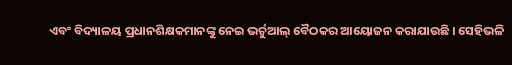ଏବଂ ବିଦ୍ୟାଳୟ ପ୍ରଧାନଶିକ୍ଷକମାନଙ୍କୁ ନେଇ ଭର୍ଚୁଆଲ୍ ବୈଠକର ଆୟୋଜନ କରାଯାଉଛି । ସେହିଭଳି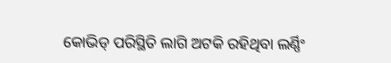କୋଭିଡ୍ ପରିସ୍ଥିତି ଲାଗି ଅଟକି ରହିଥିବା ଲର୍ଣ୍ଣିଂ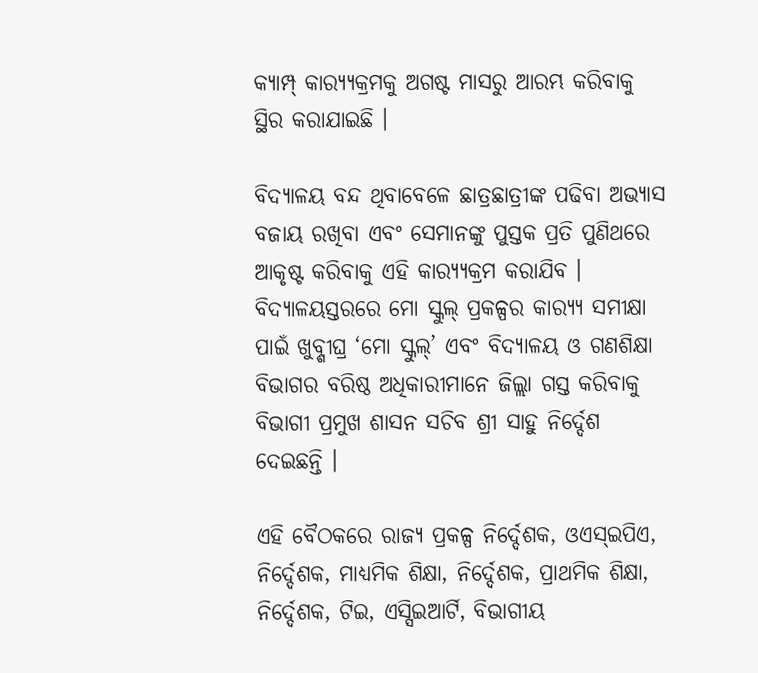କ୍ୟାମ୍ପ୍ କାର‌୍ୟ୍ୟକ୍ରମକୁ ଅଗଷ୍ଟ ମାସରୁ ଆରମ୍ଭ କରିବାକୁ ସ୍ଥିର କରାଯାଇଛି ।

ବିଦ୍ୟାଳୟ ବନ୍ଦ ଥିବାବେଳେ ଛାତ୍ରଛାତ୍ରୀଙ୍କ ପଢିବା ଅଭ୍ୟାସ ବଜାୟ ରଖିବା ଏବଂ ସେମାନଙ୍କୁ ପୁସ୍ତକ ପ୍ରତି ପୁଣିଥରେ ଆକୃଷ୍ଟ କରିବାକୁ ଏହି କାର‌୍ୟ୍ୟକ୍ରମ କରାଯିବ । ବିଦ୍ୟାଳୟସ୍ତରରେ ମୋ ସ୍କୁଲ୍ ପ୍ରକଳ୍ପର କାର‌୍ୟ୍ୟ ସମୀକ୍ଷା ପାଇଁ ଖୁବ୍ଶୀଘ୍ର ‘ମୋ ସ୍କୁଲ୍’ ଏବଂ ବିଦ୍ୟାଳୟ ଓ ଗଣଶିକ୍ଷା ବିଭାଗର ବରିଷ୍ଠ ଅଧିକାରୀମାନେ ଜିଲ୍ଲା ଗସ୍ତ କରିବାକୁ ବିଭାଗୀ ପ୍ରମୁଖ ଶାସନ ସଚିବ ଶ୍ରୀ ସାହୁ ନିର୍ଦ୍ଦେଶ ଦେଇଛନ୍ତି ।

ଏହି ବୈଠକରେ ରାଜ୍ୟ ପ୍ରକଳ୍ପ ନିର୍ଦ୍ଦେଶକ, ଓଏସ୍ଇପିଏ, ନିର୍ଦ୍ଦେଶକ, ମାଧ୍ୟମିକ ଶିକ୍ଷା, ନିର୍ଦ୍ଦେଶକ, ପ୍ରାଥମିକ ଶିକ୍ଷା, ନିର୍ଦ୍ଦେଶକ, ଟିଇ, ଏସ୍ସିଇଆର୍ଟି, ବିଭାଗୀୟ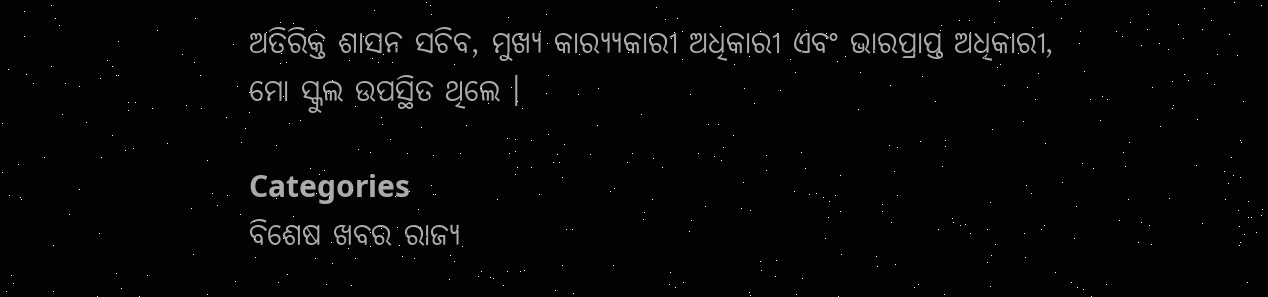ଅତିରିକ୍ତ ଶାସନ ସଚିବ, ମୁଖ୍ୟ କାର‌୍ୟ୍ୟକାରୀ ଅଧିକାରୀ ଏବଂ ଭାରପ୍ରାପ୍ତ ଅଧିକାରୀ, ମୋ ସ୍କୁଲ ଉପସ୍ଥିତ ଥିଲେ ।

Categories
ବିଶେଷ ଖବର ରାଜ୍ୟ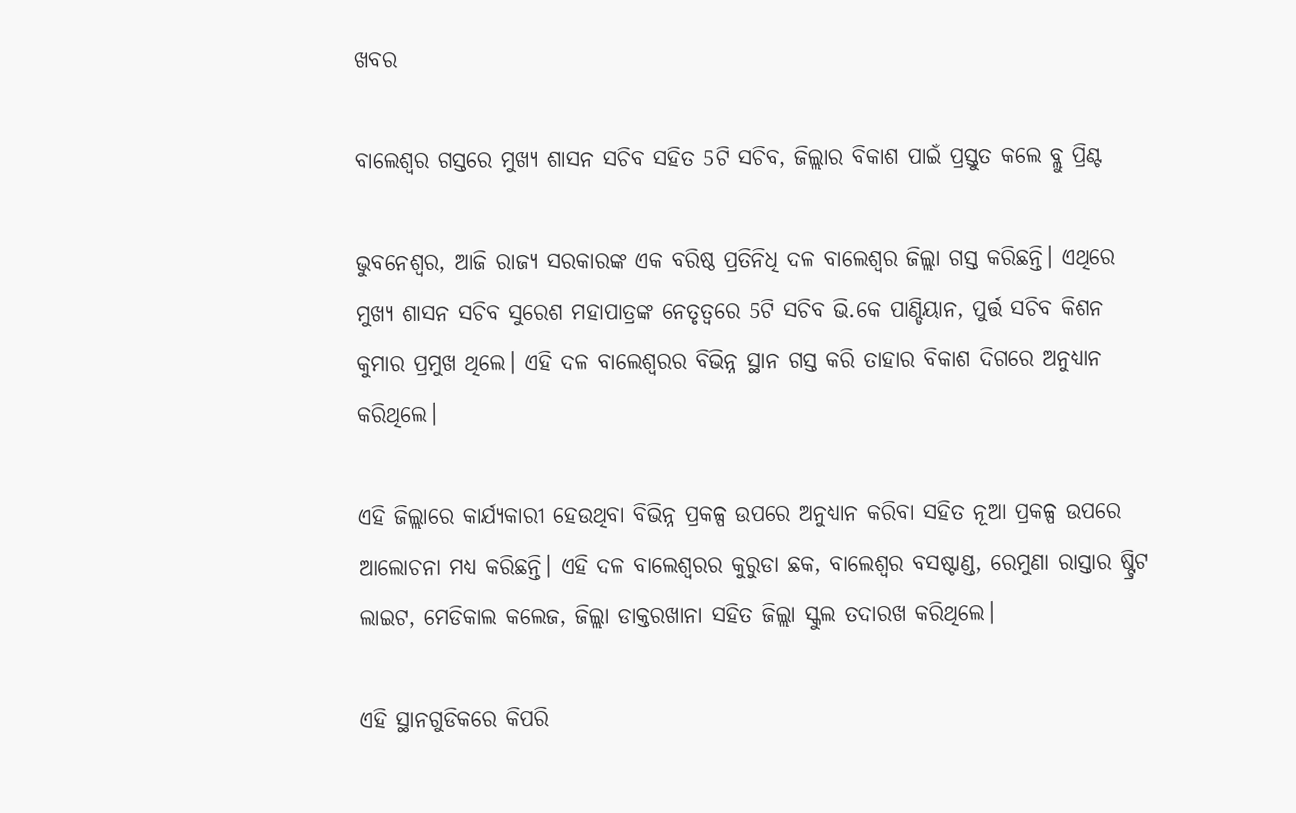ଖବର

ବାଲେଶ୍ବର ଗସ୍ତରେ ମୁଖ୍ୟ ଶାସନ ସଚିବ ସହିତ 5ଟି ସଚିବ, ଜିଲ୍ଲାର ବିକାଶ ପାଇଁ ପ୍ରସ୍ତୁତ କଲେ ବ୍ଲୁ ପ୍ରିଣ୍ଟ

ଭୁବନେଶ୍ବର, ଆଜି ରାଜ୍ୟ ସରକାରଙ୍କ ଏକ ବରିଷ୍ଠ ପ୍ରତିନିଧି ଦଳ ବାଲେଶ୍ବର ଜିଲ୍ଲା ଗସ୍ତ କରିଛନ୍ତି। ଏଥିରେ ମୁଖ୍ୟ ଶାସନ ସଚିବ ସୁରେଶ ମହାପାତ୍ରଙ୍କ ନେତୃତ୍ବରେ 5ଟି ସଚିବ ଭି.କେ ପାଣ୍ଡିୟାନ, ପୁର୍ତ୍ତ ସଚିବ କିଶନ କୁମାର ପ୍ରମୁଖ ଥିଲେ। ଏହି ଦଳ ବାଲେଶ୍ବରର ବିଭିନ୍ନ ସ୍ଥାନ ଗସ୍ତ କରି ତାହାର ବିକାଶ ଦିଗରେ ଅନୁଧ୍ୟାନ କରିଥିଲେ।

ଏହି ଜିଲ୍ଲାରେ କାର୍ଯ୍ୟକାରୀ ହେଉଥିବା ବିଭିନ୍ନ ପ୍ରକଳ୍ପ ଉପରେ ଅନୁଧ୍ୟାନ କରିବା ସହିତ ନୂଆ ପ୍ରକଳ୍ପ ଉପରେ ଆଲୋଚନା ମଧ୍ୟ କରିଛନ୍ତି। ଏହି ଦଳ ବାଲେଶ୍ବରର କୁରୁଡା ଛକ, ବାଲେଶ୍ବର ବସଷ୍ଟାଣ୍ଡ, ରେମୁଣା ରାସ୍ତାର ଷ୍ଟ୍ରିଟ ଲାଇଟ, ମେଡିକାଲ କଲେଜ, ଜିଲ୍ଲା ଡାକ୍ତରଖାନା ସହିତ ଜିଲ୍ଲା ସ୍କୁଲ ତଦାରଖ କରିଥିଲେ।

ଏହି ସ୍ଥାନଗୁଡିକରେ କିପରି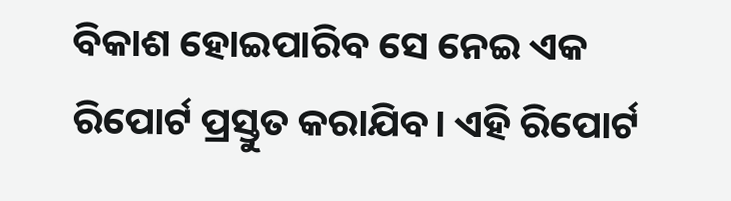ବିକାଶ ହୋଇପାରିବ ସେ ନେଇ ଏକ ରିପୋର୍ଟ ପ୍ରସ୍ତୁତ କରାଯିବ। ଏହି ରିପୋର୍ଟ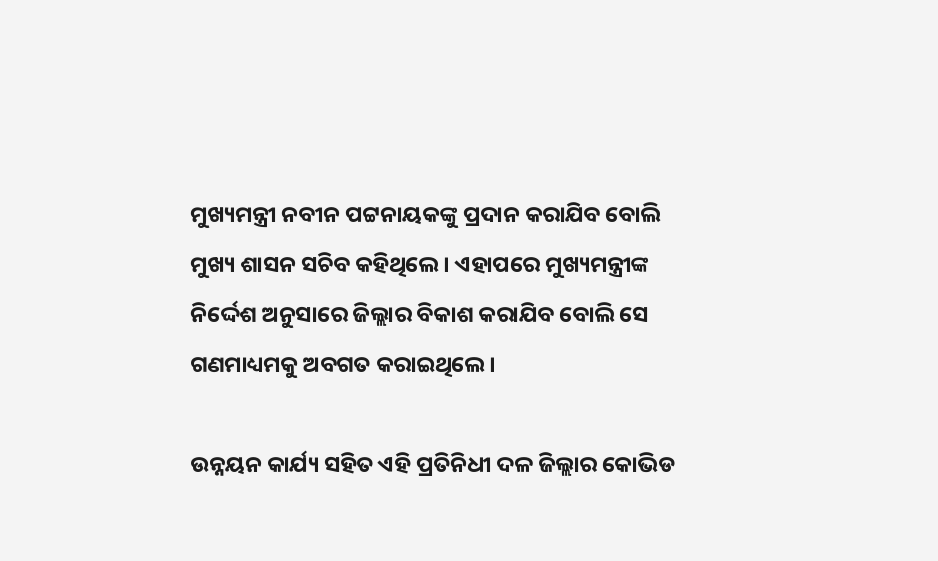ମୁଖ୍ୟମନ୍ତ୍ରୀ ନବୀନ ପଟ୍ଟନାୟକଙ୍କୁ ପ୍ରଦାନ କରାଯିବ ବୋଲି ମୁଖ୍ୟ ଶାସନ ସଚିବ କହିଥିଲେ। ଏହାପରେ ମୁଖ୍ୟମନ୍ତ୍ରୀଙ୍କ ନିର୍ଦ୍ଦେଶ ଅନୁସାରେ ଜିଲ୍ଲାର ବିକାଶ କରାଯିବ ବୋଲି ସେ ଗଣମାଧ୍ୟମକୁ ଅବଗତ କରାଇଥିଲେ।

ଉନ୍ନୟନ କାର୍ଯ୍ୟ ସହିତ ଏହି ପ୍ରତିନିଧୀ ଦଳ ଜିଲ୍ଲାର କୋଭିଡ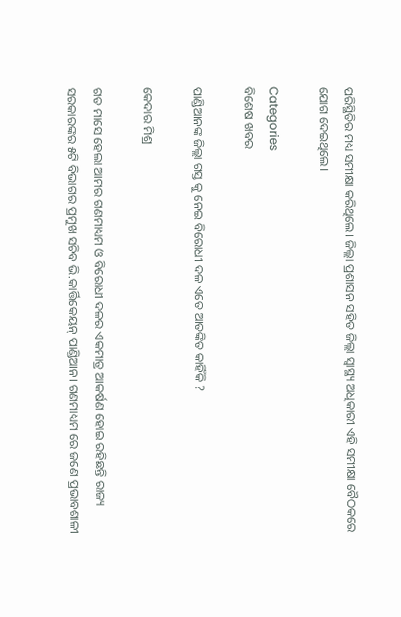ପରିସ୍ଥିତିର ମଧ୍ୟ ସମୀକ୍ଷା କରିଥିଲେ। ଜିଲ୍ଲା ପ୍ରଶାସନ ସହିତ ଜିଲ୍ଲା ସ୍ବାସ୍ଥ୍ୟ ଅଧିକାରୀ ଏହି ସମୀକ୍ଷା ବୈଠକରେ ଯୋଗ ଦେଇଥିଲେ।

Categories
ବିଶେଷ ଖବର

ପାଣ୍ଡିଆନଙ୍କ ଜିଲ୍ଲା ଗସ୍ତ କୁ ନେଇ ବିରୋଧୀ ଦଳ ଏତେ ଆତଙ୍କିତ କାହିଁକି ?

କେଦାର ମିଶ୍ର

ଗତ ମାସେ ହେଲା ଆମର ଗଣମାଧ୍ୟମ ଓ ବିରୋଧୀ ଦଳର ଏକମାତ୍ର ଆକର୍ଷଣ ହୋଇ ରହିଛନ୍ତି ରାଜ୍ୟ ସରକାରଙ୍କର ୫ଟି ବିଭାଗର ପ୍ରମୁଖ ସଚିବ ଭି.କାର୍ତ୍ତିକେୟନ୍ ପାଣ୍ଡିଆନ। ଗଣମାଧ୍ୟମ ରେ ଜଣେ ପ୍ରଭାବଶାଳୀ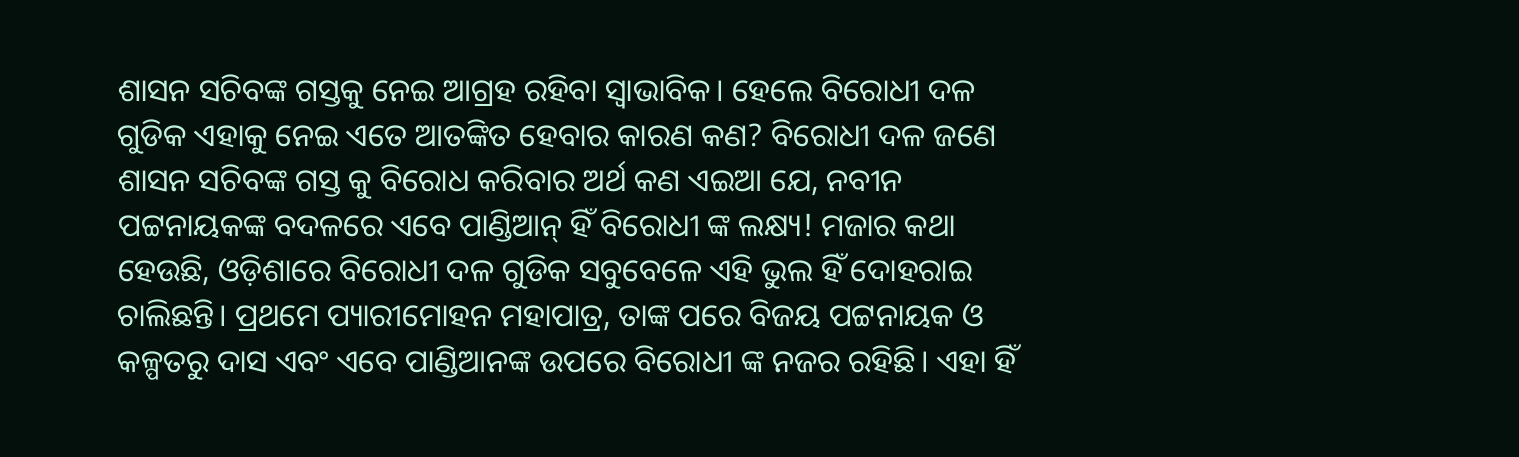ଶାସନ ସଚିବଙ୍କ ଗସ୍ତକୁ ନେଇ ଆଗ୍ରହ ରହିବା ସ୍ବାଭାବିକ। ହେଲେ ବିରୋଧୀ ଦଳ ଗୁଡିକ ଏହାକୁ ନେଇ ଏତେ ଆତଙ୍କିତ ହେବାର କାରଣ କଣ? ବିରୋଧୀ ଦଳ ଜଣେ ଶାସନ ସଚିବଙ୍କ ଗସ୍ତ କୁ ବିରୋଧ କରିବାର ଅର୍ଥ କଣ ଏଇଆ ଯେ, ନବୀନ ପଟ୍ଟନାୟକଙ୍କ ବଦଳରେ ଏବେ ପାଣ୍ଡିଆନ୍ ହିଁ ବିରୋଧୀ ଙ୍କ ଲକ୍ଷ୍ୟ! ମଜାର କଥା ହେଉଛି, ଓଡ଼ିଶାରେ ବିରୋଧୀ ଦଳ ଗୁଡିକ ସବୁବେଳେ ଏହି ଭୁଲ ହିଁ ଦୋହରାଇ ଚାଲିଛନ୍ତି। ପ୍ରଥମେ ପ୍ୟାରୀମୋହନ ମହାପାତ୍ର, ତାଙ୍କ ପରେ ବିଜୟ ପଟ୍ଟନାୟକ ଓ କଳ୍ପତରୁ ଦାସ ଏବଂ ଏବେ ପାଣ୍ଡିଆନଙ୍କ ଉପରେ ବିରୋଧୀ ଙ୍କ ନଜର ରହିଛି। ଏହା ହିଁ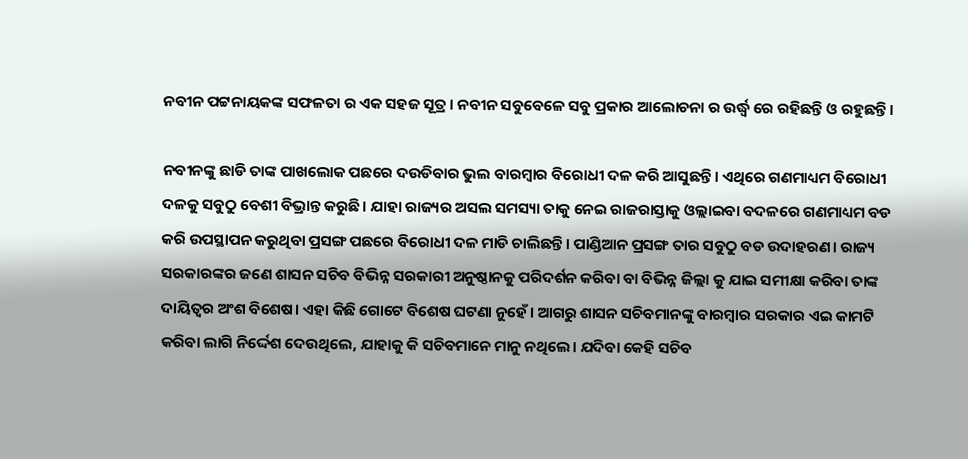ନବୀନ ପଟ୍ଟନାୟକଙ୍କ ସଫଳତା ର ଏକ ସହଜ ସୂତ୍ର। ନବୀନ ସବୁବେଳେ ସବୁ ପ୍ରକାର ଆଲୋଚନା ର ଉର୍ଦ୍ଧ୍ବ ରେ ରହିଛନ୍ତି ଓ ରହୁଛନ୍ତି।

ନବୀନଙ୍କୁ ଛାଡି ତାଙ୍କ ପାଖଲୋକ ପଛରେ ଦଉଡିବାର ଭୁଲ ବାରମ୍ବାର ବିରୋଧୀ ଦଳ କରି ଆସୁଛନ୍ତି। ଏଥିରେ ଗଣମାଧ୍ୟମ ବିରୋଧୀ ଦଳକୁ ସବୁଠୁ ବେଶୀ ବିଭ୍ରାନ୍ତ କରୁଛି। ଯାହା ରାଜ୍ୟର ଅସଲ ସମସ୍ୟା ତାକୁ ନେଇ ରାଜରାସ୍ତାକୁ ଓଲ୍ଲାଇବା ବଦଳରେ ଗଣମାଧ୍ୟମ ବଡ କରି ଉପସ୍ଥାପନ କରୁଥିବା ପ୍ରସଙ୍ଗ ପଛରେ ବିରୋଧୀ ଦଳ ମାଡି ଚାଲିଛନ୍ତି। ପାଣ୍ଡିଆନ ପ୍ରସଙ୍ଗ ତାର ସବୁଠୁ ବଡ ଉଦାହରଣ। ରାଜ୍ୟ ସରକାରଙ୍କର ଜଣେ ଶାସନ ସଚିବ ବିଭିନ୍ନ ସରକାରୀ ଅନୁଷ୍ଠାନକୁ ପରିଦର୍ଶନ କରିବା ବା ବିଭିନ୍ନ ଜିଲ୍ଲା କୁ ଯାଇ ସମୀକ୍ଷା କରିବା ତାଙ୍କ ଦାୟିତ୍ଵର ଅଂଶ ବିଶେଷ। ଏହା କିଛି ଗୋଟେ ବିଶେଷ ଘଟଣା ନୁହେଁ। ଆଗରୁ ଶାସନ ସଚିବମାନଙ୍କୁ ବାରମ୍ବାର ସରକାର ଏଇ କାମଟି କରିବା ଲାଗି ନିର୍ଦ୍ଦେଶ ଦେଉଥିଲେ, ଯାହାକୁ କି ସଚିବମାନେ ମାନୁ ନଥିଲେ। ଯଦିବା କେହି ସଚିବ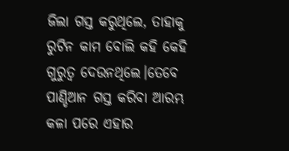ଜିଲା ଗସ୍ତ କରୁଥିଲେ, ତାହାକୁ ରୁଟିନ କାମ ବୋଲି କହି କେହି ଗୁରୁତ୍ଵ ଦେଉନଥିଲେ।ତେବେ ପାଣ୍ଡିଆନ ଗସ୍ତ କରିବା ଆରମ୍ଭ କଳା ପରେ ଏହାର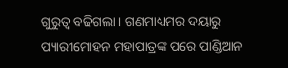ଗୁରୁତ୍ଵ ବଢିଗଲା। ଗଣମାଧ୍ୟମର ଦୟାରୁ ପ୍ୟାରୀମୋହନ ମହାପାତ୍ରଙ୍କ ପରେ ପାଣ୍ଡିଆନ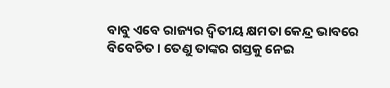ବାବୁ ଏବେ ରାଜ୍ୟର ଦ୍ଵିତୀୟ କ୍ଷମତା କେନ୍ଦ୍ର ଭାବରେ ବିବେଚିତ। ତେଣୁ ତାଙ୍କର ଗସ୍ତକୁ ନେଇ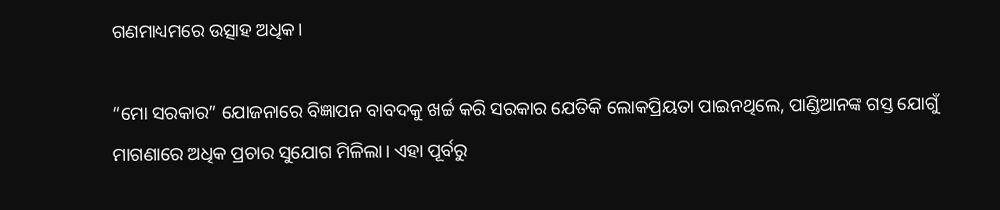ଗଣମାଧ୍ୟମରେ ଉତ୍ସାହ ଅଧିକ।

“ମୋ ସରକାର” ଯୋଜନାରେ ବିଜ୍ଞାପନ ବାବଦକୁ ଖର୍ଚ୍ଚ କରି ସରକାର ଯେତିକି ଲୋକପ୍ରିୟତା ପାଇନଥିଲେ, ପାଣ୍ଡିଆନଙ୍କ ଗସ୍ତ ଯୋଗୁଁ ମାଗଣାରେ ଅଧିକ ପ୍ରଚାର ସୁଯୋଗ ମିଳିଲା। ଏହା ପୂର୍ବରୁ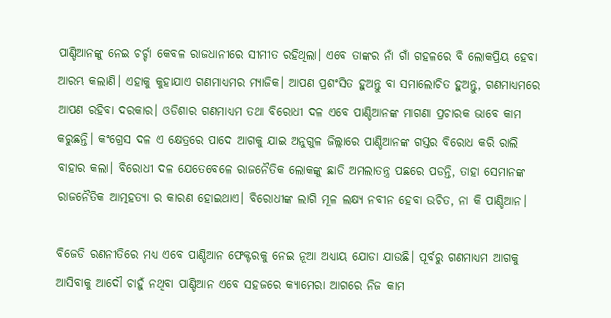ପାଣ୍ଡିଆନଙ୍କୁ ନେଇ ଚର୍ଚ୍ଚା କେବଳ ରାଜଧାନୀରେ ସୀମୀତ ରହିଥିଲା। ଏବେ ତାଙ୍କର ନାଁ ଗାଁ ଗହଳରେ ବି ଲୋକପ୍ରିୟ ହେବା ଆରମ୍ଭ କଲାଣି। ଏହାକୁ କୁହାଯାଏ ଗଣମାଧ୍ୟମର ମ୍ୟାଜିକ। ଆପଣ ପ୍ରଶଂସିତ ହୁଅନ୍ତୁ ବା ସମାଲୋଚିତ ହୁଅନ୍ତୁ, ଗଣମାଧ୍ୟମରେ ଆପଣ ରହିବା ଦରକାର। ଓଡିଶାର ଗଣମାଧ୍ୟମ ତଥା ବିରୋଧୀ ଦଳ ଏବେ ପାଣ୍ଡିଆନଙ୍କ ମାଗଣା ପ୍ରଚାରକ ଭାବେ କାମ କରୁଛନ୍ତି। କଂଗ୍ରେସ ଦଳ ଏ କ୍ଷେତ୍ରରେ ପାଦେ ଆଗକୁ ଯାଇ ଅନୁଗୁଳ ଜିଲ୍ଲାରେ ପାଣ୍ଡିଆନଙ୍କ ଗସ୍ତର ବିରୋଧ କରି ରାଲି ବାହାର କଲା। ବିରୋଧୀ ଦଳ ଯେତେବେଳେ ରାଜନୈତିକ ଲୋକଙ୍କୁ ଛାଡି ଅମଲାତନ୍ତ୍ର ପଛରେ ପଡନ୍ତି, ତାହା ସେମାନଙ୍କ ରାଜନୈତିକ ଆତ୍ମହତ୍ୟା ର କାରଣ ହୋଇଥାଏ। ବିରୋଧୀଙ୍କ ଲାଗି ମୂଳ ଲକ୍ଷ୍ୟ ନବୀନ ହେବା ଉଚିତ, ନା କି ପାଣ୍ଡିଆନ।

ବିଜେଡି ରଣନୀତିରେ ମଧ୍ୟ ଏବେ ପାଣ୍ଡିଆନ ଫେକ୍ଟରକୁ ନେଇ ନୂଆ ଅଧ୍ୟାୟ ଯୋଡା ଯାଉଛି। ପୂର୍ବରୁ ଗଣମାଧ୍ୟମ ଆଗକୁ ଆସିବାକୁ ଆଦୌ ଚାହୁଁ ନଥିବା ପାଣ୍ଡିଆନ ଏବେ ସହଜରେ କ୍ୟାମେରା ଆଗରେ ନିଜ କାମ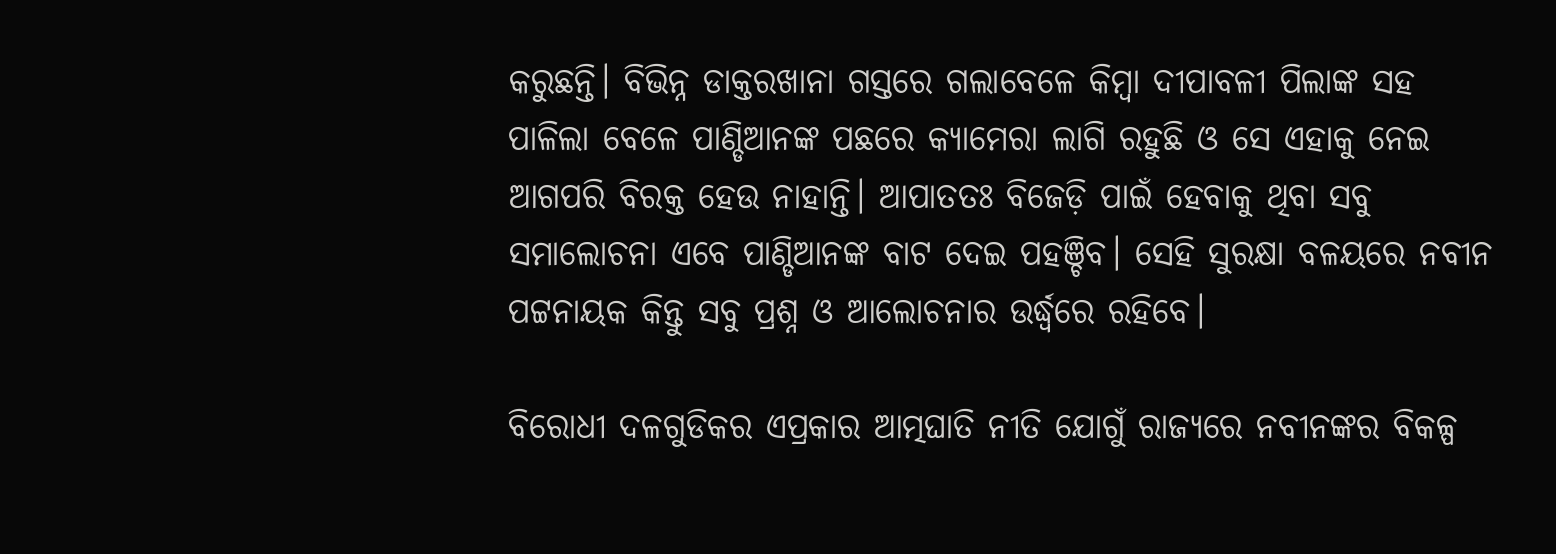କରୁଛନ୍ତି। ବିଭିନ୍ନ ଡାକ୍ତରଖାନା ଗସ୍ତରେ ଗଲାବେଳେ କିମ୍ବା ଦୀପାବଳୀ ପିଲାଙ୍କ ସହ ପାଳିଲା ବେଳେ ପାଣ୍ଡିଆନଙ୍କ ପଛରେ କ୍ୟାମେରା ଲାଗି ରହୁଛି ଓ ସେ ଏହାକୁ ନେଇ ଆଗପରି ବିରକ୍ତ ହେଉ ନାହାନ୍ତି। ଆପାତତଃ ବିଜେଡ଼ି ପାଇଁ ହେବାକୁ ଥିବା ସବୁ ସମାଲୋଚନା ଏବେ ପାଣ୍ଡିଆନଙ୍କ ବାଟ ଦେଇ ପହଞ୍ଚିବ। ସେହି ସୁରକ୍ଷା ବଳୟରେ ନବୀନ ପଟ୍ଟନାୟକ କିନ୍ତୁ ସବୁ ପ୍ରଶ୍ନ ଓ ଆଲୋଚନାର ଉର୍ଦ୍ଧ୍ଵରେ ରହିବେ।

ବିରୋଧୀ ଦଳଗୁଡିକର ଏପ୍ରକାର ଆତ୍ମଘାତି ନୀତି ଯୋଗୁଁ ରାଜ୍ୟରେ ନବୀନଙ୍କର ବିକଳ୍ପ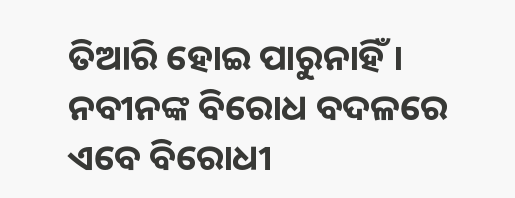ତିଆରି ହୋଇ ପାରୁନାହିଁ। ନବୀନଙ୍କ ବିରୋଧ ବଦଳରେ ଏବେ ବିରୋଧୀ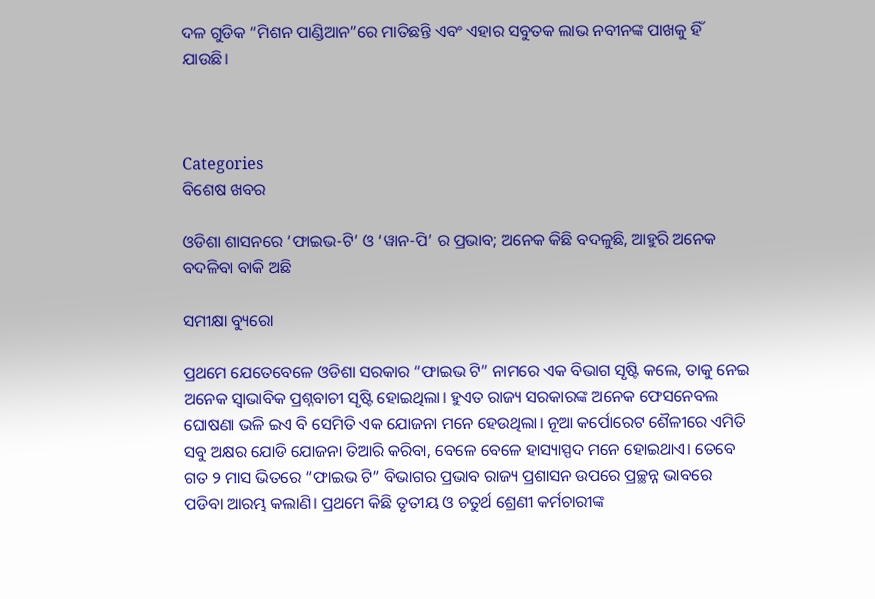ଦଳ ଗୁଡିକ “ମିଶନ ପାଣ୍ଡିଆନ”ରେ ମାତିଛନ୍ତି ଏବଂ ଏହାର ସବୁତକ ଲାଭ ନବୀନଙ୍କ ପାଖକୁ ହିଁ ଯାଉଛି।



Categories
ବିଶେଷ ଖବର

ଓଡିଶା ଶାସନରେ ‘ଫାଇଭ-ଟି’ ଓ ‘ୱାନ-ପି’ ର ପ୍ରଭାବ; ଅନେକ କିଛି ବଦଳୁଛି, ଆହୁରି ଅନେକ ବଦଳିବା ବାକି ଅଛି

ସମୀକ୍ଷା ବ୍ୟୁରୋ

ପ୍ରଥମେ ଯେତେବେଳେ ଓଡିଶା ସରକାର “ଫାଇଭ ଟି” ନାମରେ ଏକ ବିଭାଗ ସୃଷ୍ଟି କଲେ, ତାକୁ ନେଇ ଅନେକ ସ୍ଵାଭାବିକ ପ୍ରଶ୍ନବାଚୀ ସୃଷ୍ଟି ହୋଇଥିଲା। ହୁଏତ ରାଜ୍ୟ ସରକାରଙ୍କ ଅନେକ ଫେସନେବଲ ଘୋଷଣା ଭଳି ଇଏ ବି ସେମିତି ଏକ ଯୋଜନା ମନେ ହେଉଥିଲା। ନୂଆ କର୍ପୋରେଟ ଶୈଳୀରେ ଏମିତି ସବୁ ଅକ୍ଷର ଯୋଡି ଯୋଜନା ତିଆରି କରିବା, ବେଳେ ବେଳେ ହାସ୍ୟାସ୍ପଦ ମନେ ହୋଇଥାଏ। ତେବେ ଗତ ୨ ମାସ ଭିତରେ “ଫାଇଭ ଟି” ବିଭାଗର ପ୍ରଭାବ ରାଜ୍ୟ ପ୍ରଶାସନ ଉପରେ ପ୍ରଚ୍ଛନ୍ନ ଭାବରେ ପଡିବା ଆରମ୍ଭ କଲାଣି। ପ୍ରଥମେ କିଛି ତୃତୀୟ ଓ ଚତୁର୍ଥ ଶ୍ରେଣୀ କର୍ମଚାରୀଙ୍କ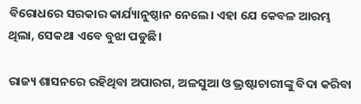ବିରୋଧରେ ସରକାର କାର୍ଯ୍ୟାନୁଷ୍ଠାନ ନେଲେ। ଏହା ଯେ କେବଳ ଆରମ୍ଭ ଥିଲା, ସେକଥା ଏବେ ବୁଝା ପଡୁଛି।

ରାଜ୍ୟ ଶାସନରେ ରହିଥିବା ଅପାରଗ, ଅଳସୁଆ ଓ ଭ୍ରଷ୍ଟାଚାରୀଙ୍କୁ ବିଦା କରିବା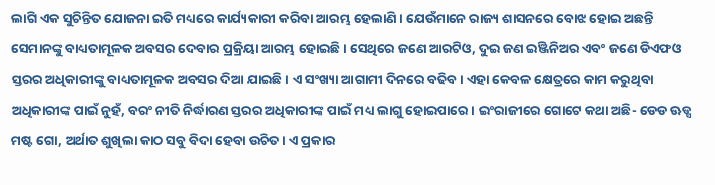ଲାଗି ଏକ ସୁଚିନ୍ତିତ ଯୋଜନା ଇତି ମଧ୍ୟରେ କାର୍ଯ୍ୟକାରୀ କରିବା ଆରମ୍ଭ ହେଲାଣି। ଯେଉଁମାନେ ରାଜ୍ୟ ଶାସନରେ ବୋଝ ହୋଇ ଅଛନ୍ତି ସେମାନଙ୍କୁ ବାଧ୍ୟତାମୂଳକ ଅବସର ଦେବାର ପ୍ରକ୍ରିୟା ଆରମ୍ଭ ହୋଇଛି। ସେଥିରେ ଜଣେ ଆରଟିଓ, ଦୁଇ ଜଣ ଇଞ୍ଜିନିଅର ଏବଂ ଜଣେ ଡିଏଫଓ ସ୍ତରର ଅଧିକାରୀଙ୍କୁ ବାଧ୍ୟତାମୂଳକ ଅବସର ଦିଆ ଯାଇଛି। ଏ ସଂଖ୍ୟା ଆଗାମୀ ଦିନରେ ବଢିବ। ଏହା କେବଳ କ୍ଷେତ୍ରରେ କାମ କରୁଥିବା ଅଧିକାରୀଙ୍କ ପାଇଁ ନୁହଁ, ବରଂ ନୀତି ନିର୍ଦ୍ଧାରଣ ସ୍ତରର ଅଧିକାରୀଙ୍କ ପାଇଁ ମଧ୍ୟ ଲାଗୁ ହୋଇପାରେ। ଇଂରାଜୀରେ ଗୋଟେ କଥା ଅଛି- ଡେଡ ଊଡ୍ସ ମଷ୍ଟ ଗୋ, ଅର୍ଥାତ ଶୁଖିଲା କାଠ ସବୁ ବିଦା ହେବା ଉଚିତ। ଏ ପ୍ରକାର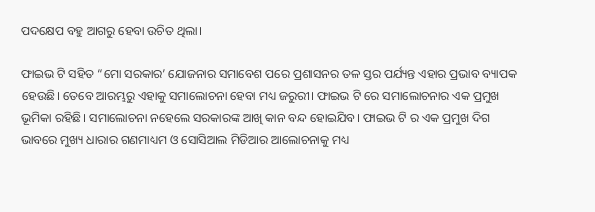ପଦକ୍ଷେପ ବହୁ ଆଗରୁ ହେବା ଉଚିତ ଥିଲା।

ଫାଇଭ ଟି ସହିତ “ମୋ ସରକାର’ ଯୋଜନାର ସମାବେଶ ପରେ ପ୍ରଶାସନର ତଳ ସ୍ତର ପର୍ଯ୍ୟନ୍ତ ଏହାର ପ୍ରଭାବ ବ୍ୟାପକ ହେଉଛି। ତେବେ ଆରମ୍ଭରୁ ଏହାକୁ ସମାଲୋଚନା ହେବା ମଧ୍ୟ ଜରୁରୀ। ଫାଇଭ ଟି ରେ ସମାଲୋଚନାର ଏକ ପ୍ରମୁଖ ଭୂମିକା ରହିଛି। ସମାଲୋଚନା ନହେଲେ ସରକାରଙ୍କ ଆଖି କାନ ବନ୍ଦ ହୋଇଯିବ। ଫାଇଭ ଟି ର ଏକ ପ୍ରମୁଖ ଦିଗ ଭାବରେ ମୁଖ୍ୟ ଧାରାର ଗଣମାଧ୍ୟମ ଓ ସୋସିଆଲ ମିଡିଆର ଆଲୋଚନାକୁ ମଧ୍ୟ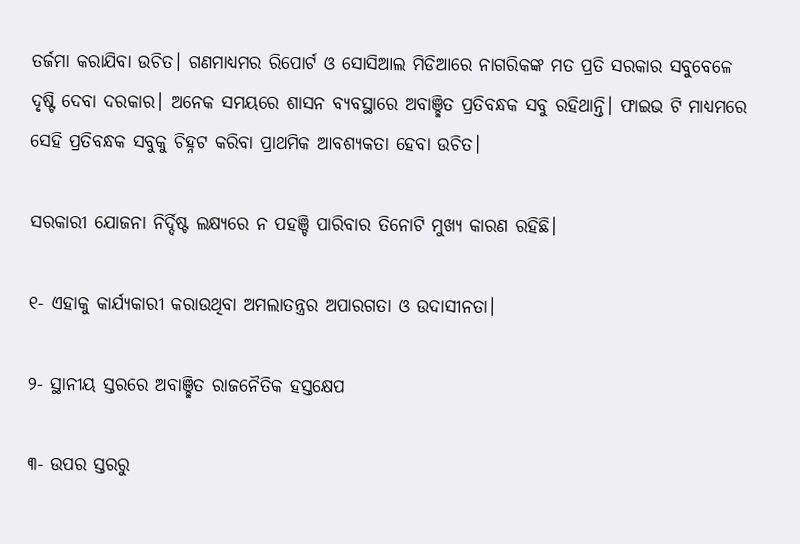ତର୍ଜମା କରାଯିବା ଉଚିତ। ଗଣମାଧ୍ୟମର ରିପୋର୍ଟ ଓ ସୋସିଆଲ ମିଡିଆରେ ନାଗରିକଙ୍କ ମତ ପ୍ରତି ସରକାର ସବୁବେଳେ ଦୃଷ୍ଟି ଦେବା ଦରକାର। ଅନେକ ସମୟରେ ଶାସନ ବ୍ୟବସ୍ଥାରେ ଅବାଞ୍ଛିତ ପ୍ରତିବନ୍ଧକ ସବୁ ରହିଥାନ୍ତି। ଫାଇଭ ଟି ମାଧ୍ୟମରେ ସେହି ପ୍ରତିବନ୍ଧକ ସବୁକୁ ଚିହ୍ନଟ କରିବା ପ୍ରାଥମିକ ଆବଶ୍ୟକତା ହେବା ଉଚିତ।

ସରକାରୀ ଯୋଜନା ନିର୍ଦ୍ଦିଷ୍ଟ ଲକ୍ଷ୍ୟରେ ନ ପହଞ୍ଚି ପାରିବାର ତିନୋଟି ମୁଖ୍ୟ କାରଣ ରହିଛି।

୧- ଏହାକୁ କାର୍ଯ୍ୟକାରୀ କରାଉଥିବା ଅମଲାତନ୍ତ୍ରର ଅପାରଗତା ଓ ଉଦାସୀନତା।

୨- ସ୍ଥାନୀୟ ସ୍ତରରେ ଅବାଞ୍ଛିତ ରାଜନୈତିକ ହସ୍ତକ୍ଷେପ

୩- ଉପର ସ୍ତରରୁ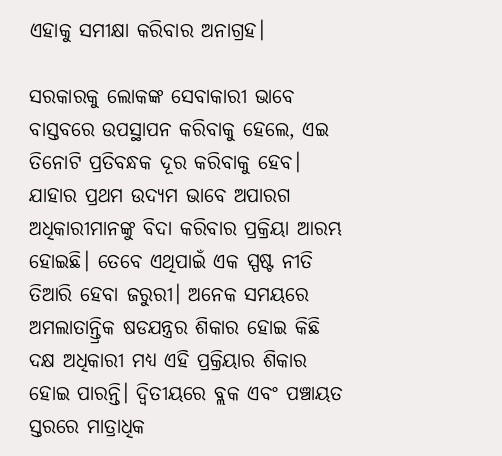ଏହାକୁ ସମୀକ୍ଷା କରିବାର ଅନାଗ୍ରହ।

ସରକାରକୁ ଲୋକଙ୍କ ସେବାକାରୀ ଭାବେ ବାସ୍ତବରେ ଉପସ୍ଥାପନ କରିବାକୁ ହେଲେ, ଏଇ ତିନୋଟି ପ୍ରତିବନ୍ଧକ ଦୂର କରିବାକୁ ହେବ। ଯାହାର ପ୍ରଥମ ଉଦ୍ୟମ ଭାବେ ଅପାରଗ ଅଧିକାରୀମାନଙ୍କୁ ବିଦା କରିବାର ପ୍ରକ୍ରିୟା ଆରମ୍ଭ ହୋଇଛି। ତେବେ ଏଥିପାଇଁ ଏକ ସ୍ପଷ୍ଟ ନୀତି ତିଆରି ହେବା ଜରୁରୀ। ଅନେକ ସମୟରେ ଅମଲାତାନ୍ତ୍ରିକ ଷଡଯନ୍ତ୍ରର ଶିକାର ହୋଇ କିଛି ଦକ୍ଷ ଅଧିକାରୀ ମଧ୍ୟ ଏହି ପ୍ରକ୍ରିୟାର ଶିକାର ହୋଇ ପାରନ୍ତି। ଦ୍ଵିତୀୟରେ ବ୍ଲକ ଏବଂ ପଞ୍ଚାୟତ ସ୍ତରରେ ମାତ୍ରାଧିକ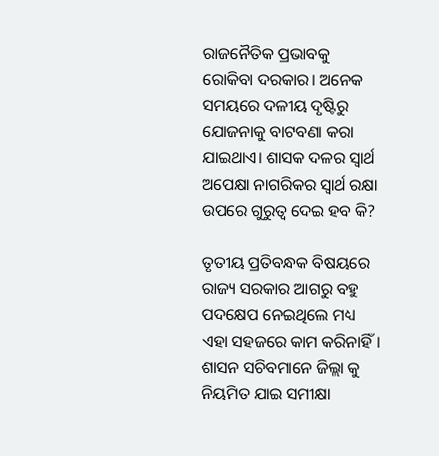ରାଜନୈତିକ ପ୍ରଭାବକୁ ରୋକିବା ଦରକାର। ଅନେକ ସମୟରେ ଦଳୀୟ ଦୃଷ୍ଟିରୁ ଯୋଜନାକୁ ବାଟବଣା କରା ଯାଇଥାଏ। ଶାସକ ଦଳର ସ୍ଵାର୍ଥ ଅପେକ୍ଷା ନାଗରିକର ସ୍ଵାର୍ଥ ରକ୍ଷା ଉପରେ ଗୁରୁତ୍ଵ ଦେଇ ହବ କି?

ତୃତୀୟ ପ୍ରତିବନ୍ଧକ ବିଷୟରେ ରାଜ୍ୟ ସରକାର ଆଗରୁ ବହୁ ପଦକ୍ଷେପ ନେଇଥିଲେ ମଧ୍ୟ ଏହା ସହଜରେ କାମ କରିନାହିଁ। ଶାସନ ସଚିବମାନେ ଜିଲ୍ଲା କୁ ନିୟମିତ ଯାଇ ସମୀକ୍ଷା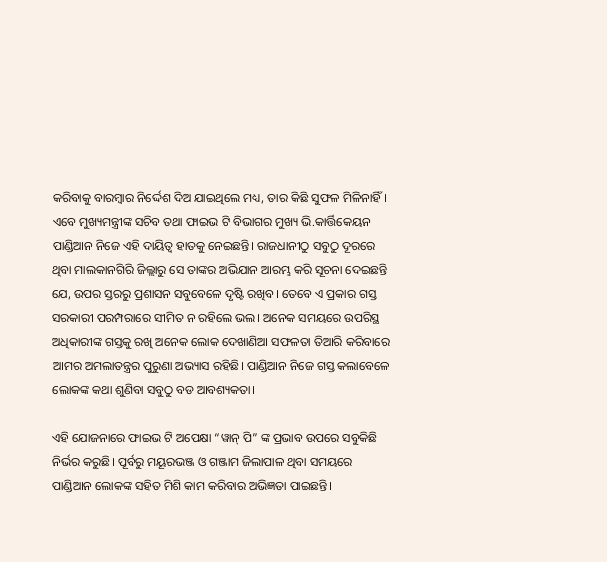କରିବାକୁ ବାରମ୍ବାର ନିର୍ଦ୍ଦେଶ ଦିଅ ଯାଇଥିଲେ ମଧ୍ୟ, ତାର କିଛି ସୁଫଳ ମିଳିନାହିଁ। ଏବେ ମୁଖ୍ୟମନ୍ତ୍ରୀଙ୍କ ସଚିବ ତଥା ଫାଇଭ ଟି ବିଭାଗର ମୁଖ୍ୟ ଭି.କାର୍ତ୍ତିକେୟନ ପାଣ୍ଡିଆନ ନିଜେ ଏହି ଦାୟିତ୍ଵ ହାତକୁ ନେଇଛନ୍ତି। ରାଜଧାନୀଠୁ ସବୁଠୁ ଦୂରରେ ଥିବା ମାଲକାନଗିରି ଜିଲ୍ଲାରୁ ସେ ତାଙ୍କର ଅଭିଯାନ ଆରମ୍ଭ କରି ସୂଚନା ଦେଇଛନ୍ତି ଯେ, ଉପର ସ୍ତରରୁ ପ୍ରଶାସନ ସବୁବେଳେ ଦୃଷ୍ଟି ରଖିବ। ତେବେ ଏ ପ୍ରକାର ଗସ୍ତ ସରକାରୀ ପରମ୍ପରାରେ ସୀମିତ ନ ରହିଲେ ଭଲ। ଅନେକ ସମୟରେ ଉପରିସ୍ଥ ଅଧିକାରୀଙ୍କ ଗସ୍ତକୁ ରଖି ଅନେକ ଲୋକ ଦେଖାଣିଆ ସଫଳତା ତିଆରି କରିବାରେ ଆମର ଅମଲାତନ୍ତ୍ରର ପୁରୁଣା ଅଭ୍ୟାସ ରହିଛି। ପାଣ୍ଡିଆନ ନିଜେ ଗସ୍ତ କଲାବେଳେ ଲୋକଙ୍କ କଥା ଶୁଣିବା ସବୁଠୁ ବଡ ଆବଶ୍ୟକତା।

ଏହି ଯୋଜନାରେ ଫାଇଭ ଟି ଅପେକ୍ଷା “ୱାନ୍ ପି” ଙ୍କ ପ୍ରଭାବ ଉପରେ ସବୁକିଛି ନିର୍ଭର କରୁଛି। ପୂର୍ବରୁ ମୟୂରଭଞ୍ଜ ଓ ଗଞ୍ଜାମ ଜିଲାପାଳ ଥିବା ସମୟରେ ପାଣ୍ଡିଆନ ଲୋକଙ୍କ ସହିତ ମିଶି କାମ କରିବାର ଅଭିଜ୍ଞତା ପାଇଛନ୍ତି।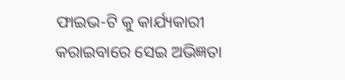ଫାଇଭ-ଟି କୁ କାର୍ଯ୍ୟକାରୀ କରାଇବାରେ ସେଇ ଅଭିଜ୍ଞତା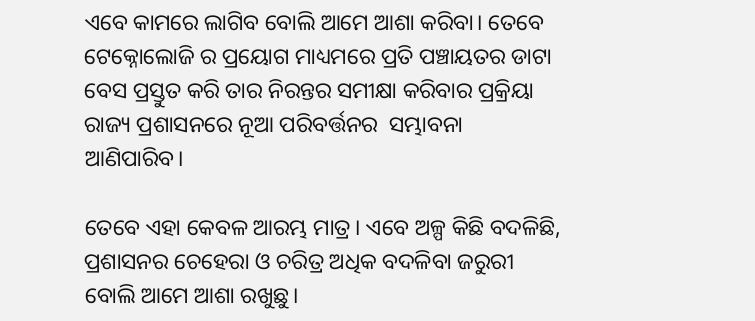ଏବେ କାମରେ ଲାଗିବ ବୋଲି ଆମେ ଆଶା କରିବା। ତେବେ ଟେକ୍ନୋଲୋଜି ର ପ୍ରୟୋଗ ମାଧ୍ୟମରେ ପ୍ରତି ପଞ୍ଚାୟତର ଡାଟା ବେସ ପ୍ରସ୍ତୁତ କରି ତାର ନିରନ୍ତର ସମୀକ୍ଷା କରିବାର ପ୍ରକ୍ରିୟା ରାଜ୍ୟ ପ୍ରଶାସନରେ ନୂଆ ପରିବର୍ତ୍ତନର  ସମ୍ଭାବନା ଆଣିପାରିବ।

ତେବେ ଏହା କେବଳ ଆରମ୍ଭ ମାତ୍ର। ଏବେ ଅଳ୍ପ କିଛି ବଦଳିଛି, ପ୍ରଶାସନର ଚେହେରା ଓ ଚରିତ୍ର ଅଧିକ ବଦଳିବା ଜରୁରୀ ବୋଲି ଆମେ ଆଶା ରଖୁଛୁ।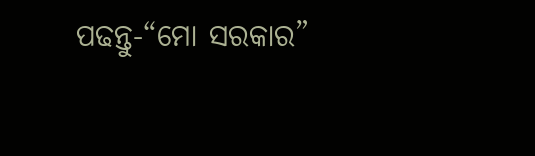ପଢନ୍ତୁ-“ମୋ ସରକାର”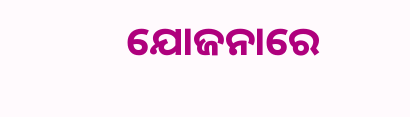ଯୋଜନାରେ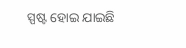ସ୍ପଷ୍ଟ ହୋଇ ଯାଇଛି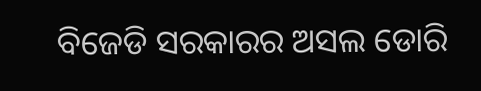ବିଜେଡି ସରକାରର ଅସଲ ଡୋରି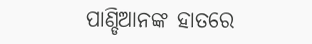ପାଣ୍ଡିଆନଙ୍କ ହାତରେ